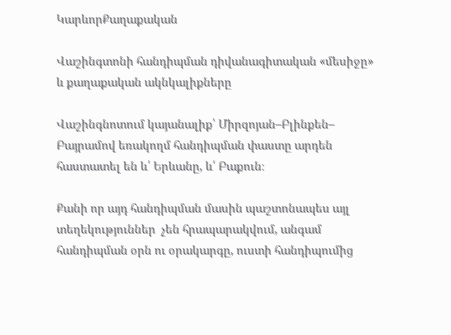ԿարևորՔաղաքական

Վաշինգտոնի հանդիպման դիվանագիտական «մեսիջը» և քաղաքական ակնկալիքները

Վաշինգնոտում կայանալիք՝ Միրզոյան–Բլինքեն– Բայրամով եռակողմ հանդիպման փաստը արդեն հաստատել են և՛ Երևանը, և՛ Բաքուն։

Քանի որ այդ հանդիպման մասին պաշտոնապես այլ տեղեկություններ  չեն հրապարակվում, անգամ հանդիպման օրն ու օրակարգը, ուստի հանդիպումից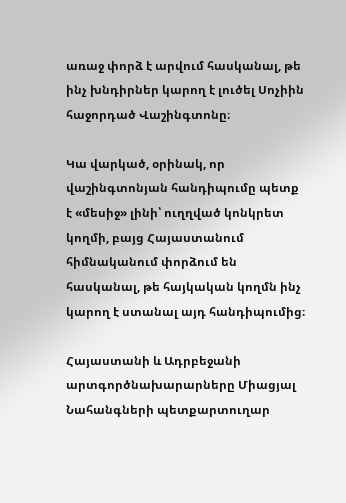առաջ փորձ է արվում հասկանալ, թե ինչ խնդիրներ կարող է լուծել Սոչիին հաջորդած Վաշինգտոնը։

Կա վարկած, օրինակ, որ վաշինգտոնյան հանդիպումը պետք է «մեսիջ» լինի՝ ուղղված կոնկրետ կողմի, բայց Հայաստանում հիմնականում փորձում են հասկանալ, թե հայկական կողմն ինչ կարող է ստանալ այդ հանդիպումից։

Հայաստանի և Ադրբեջանի արտգործնախարարները Միացյալ Նահանգների պետքարտուղար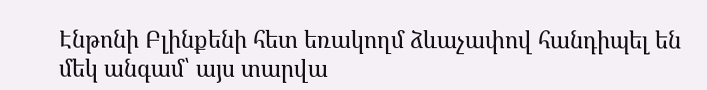Էնթոնի Բլինքենի հետ եռակողմ ձևաչափով հանդիպել են մեկ անգամ՝ այս տարվա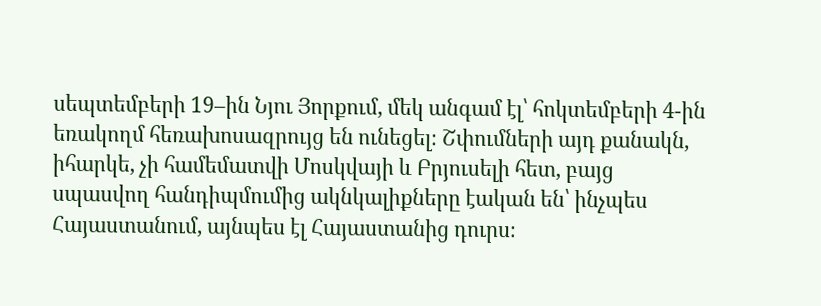սեպտեմբերի 19–ին Նյու Յորքում, մեկ անգամ էլ՝ հոկտեմբերի 4-ին եռակողմ հեռախոսազրույց են ունեցել։ Շփումների այդ քանակն, իհարկե, չի համեմատվի Մոսկվայի և Բրյուսելի հետ, բայց սպասվող հանդիպմումից ակնկալիքները էական են՝ ինչպես Հայաստանում, այնպես էլ Հայաստանից դուրս։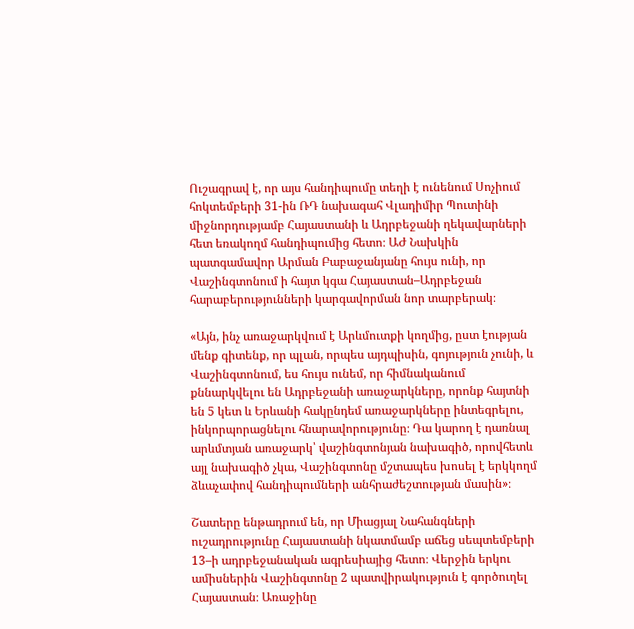Ուշագրավ է, որ այս հանդիպումը տեղի է ունենում Սոչիում հոկտեմբերի 31-ին ՌԴ նախագահ Վլադիմիր Պուտինի միջնորդությամբ Հայաստանի և Ադրբեջանի ղեկավարների հետ եռակողմ հանդիպումից հետո։ ԱԺ Նախկին պատգամավոր Արման Բաբաջանյանը հույս ունի, որ Վաշինգտոնում ի հայտ կգա Հայաստան–Ադրբեջան հարաբերությունների կարգավորման նոր տարբերակ։

«Այն, ինչ առաջարկվում է Արևմուտքի կողմից, ըստ էության մենք գիտենք, որ պլան, որպես այդպիսին, գոյություն չունի, և Վաշինգտոնում, ես հույս ունեմ, որ հիմնականում քննարկվելու են Ադրբեջանի առաջարկները, որոնք հայտնի են 5 կետ և Երևանի հակընդեմ առաջարկները ինտեգրելու, ինկորպորացնելու հնարավորությունը։ Դա կարող է դառնալ արևմտյան առաջարկ՝ վաշինգտոնյան նախագիծ, որովհետև այլ նախագիծ չկա, Վաշինգտոնը մշտապես խոսել է երկկողմ ձևաչափով հանդիպումների անհրաժեշտության մասին»։

Շատերը ենթադրում են, որ Միացյալ Նահանգների ուշադրությունը Հայաստանի նկատմամբ աճեց սեպտեմբերի 13–ի ադրբեջանական ագրեսիայից հետո։ Վերջին երկու ամիսներին Վաշինգտոնը 2 պատվիրակություն է գործուղել Հայաստան։ Առաջինը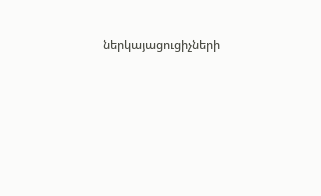ներկայացուցիչների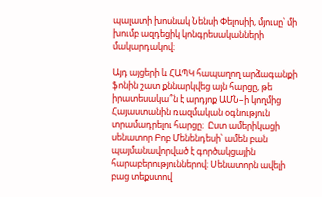պալատի խոսնակ Նենսի Փելոսիի, մյուսը՝ մի խումբ ազդեցիկ կոնգրեսականների մակարդակով։

Այդ այցերի և ՀԱՊԿ հապաղող արձագանքի ֆոնին շատ քննարկվեց այն հարցը, թե իրատեսակա՞ն է արդյոք ԱՄՆ–ի կողմից Հայաստանին ռազմական օգնություն տրամադրելու հարցը։  Ըստ ամերիկացի սենատոր Բոբ Մենենդեսի՝ ամեն բան պայմանավորված է գործակցային հարաբերություններով։ Սենատորն ավելի բաց տեքստով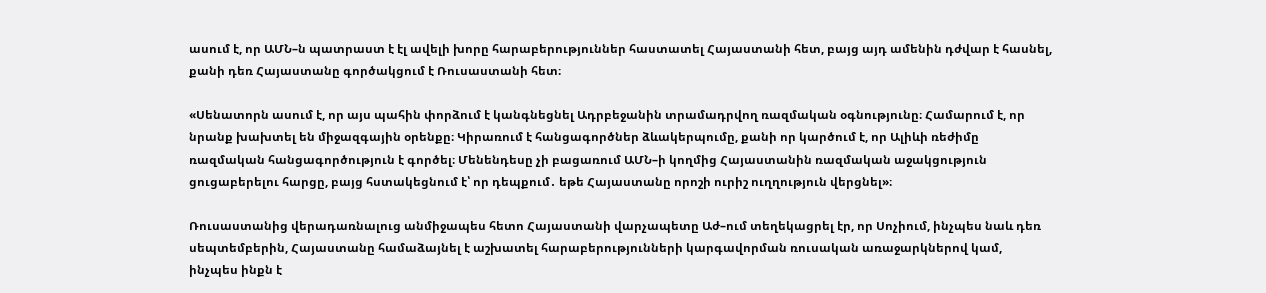ասում է, որ ԱՄՆ–ն պատրաստ է էլ ավելի խորը հարաբերություններ հաստատել Հայաստանի հետ, բայց այդ ամենին դժվար է հասնել, քանի դեռ Հայաստանը գործակցում է Ռուսաստանի հետ։

«Սենատորն ասում է, որ այս պահին փորձում է կանգնեցնել Ադրբեջանին տրամադրվող ռազմական օգնությունը։ Համարում է, որ նրանք խախտել են միջազգային օրենքը։ Կիրառում է հանցագործներ ձևակերպումը, քանի որ կարծում է, որ Ալիևի ռեժիմը ռազմական հանցագործություն է գործել։ Մենենդեսը չի բացառում ԱՄՆ–ի կողմից Հայաստանին ռազմական աջակցություն ցուցաբերելու հարցը, բայց հստակեցնում է՝ որ դեպքում․ եթե Հայաստանը որոշի ուրիշ ուղղություն վերցնել»։

Ռուսաստանից վերադառնալուց անմիջապես հետո Հայաստանի վարչապետը Աժ–ում տեղեկացրել էր, որ Սոչիում, ինչպես նաև դեռ սեպտեմբերին, Հայաստանը համաձայնել է աշխատել հարաբերությունների կարգավորման ռուսական առաջարկներով կամ, ինչպես ինքն է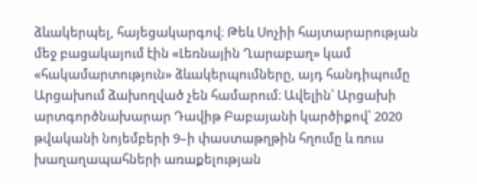ձևակերպել, հայեցակարգով։ Թեև Սոչիի հայտարարության մեջ բացակայում էին «Լեռնային Ղարաբաղ» կամ «հակամարտություն» ձևակերպումները, այդ հանդիպումը Արցախում ձախողված չեն համարում։ Ավելին՝ Արցախի արտգործնախարար Դավիթ Բաբայանի կարծիքով՝ 2020 թվականի նոյեմբերի 9–ի փաստաթղթին հղումը և ռուս խաղաղապահների առաքելության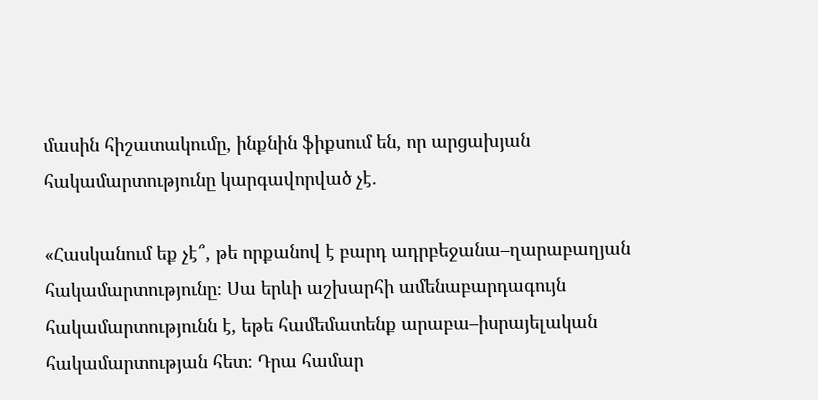մասին հիշատակումը, ինքնին ֆիքսում են, որ արցախյան հակամարտությունը կարգավորված չէ․

«Հասկանում եք չէ՞, թե որքանով է բարդ ադրբեջանա–ղարաբաղյան հակամարտությունը։ Սա երևի աշխարհի ամենաբարդագույն հակամարտությունն է, եթե համեմատենք արաբա–իսրայելական հակամարտության հետ։ Դրա համար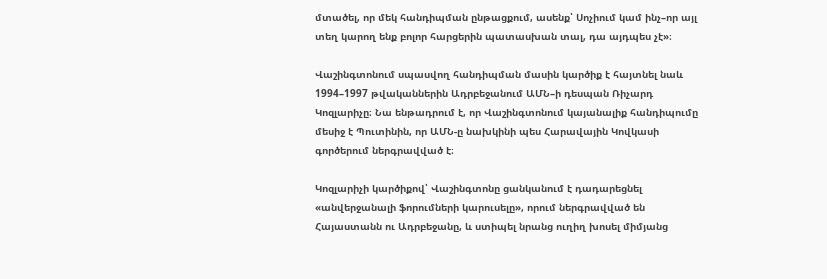մտածել, որ մեկ հանդիպման ընթացքում, ասենք՝ Սոչիում կամ ինչ–որ այլ տեղ կարող ենք բոլոր հարցերին պատասխան տալ, դա այդպես չէ»։

Վաշինգտոնում սպասվող հանդիպման մասին կարծիք է հայտնել նաև 1994–1997 թվականներին Ադրբեջանում ԱՄՆ–ի դեսպան Ռիչարդ Կոզլարիչը։ Նա ենթադրում է, որ Վաշինգտոնում կայանալիք հանդիպումը մեսիջ է Պուտինին, որ ԱՄՆ-ը նախկինի պես Հարավային Կովկասի գործերում ներգրավված է։

Կոզլարիչի կարծիքով՝ Վաշինգտոնը ցանկանում է դադարեցնել «անվերջանալի ֆորումների կարուսելը», որում ներգրավված են Հայաստանն ու Ադրբեջանը, և ստիպել նրանց ուղիղ խոսել միմյանց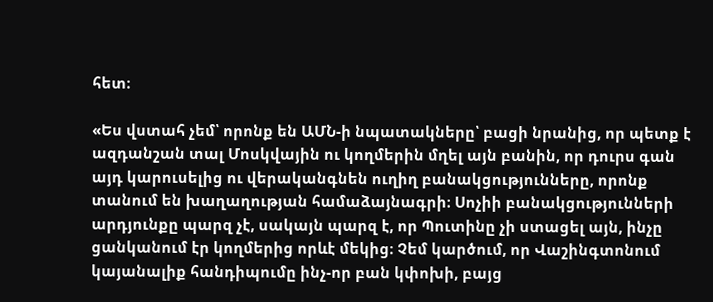հետ։

«Ես վստահ չեմ՝ որոնք են ԱՄՆ-ի նպատակները՝ բացի նրանից, որ պետք է ազդանշան տալ Մոսկվային ու կողմերին մղել այն բանին, որ դուրս գան այդ կարուսելից ու վերականգնեն ուղիղ բանակցությունները, որոնք տանում են խաղաղության համաձայնագրի։ Սոչիի բանակցությունների արդյունքը պարզ չէ, սակայն պարզ է, որ Պուտինը չի ստացել այն, ինչը ցանկանում էր կողմերից որևէ մեկից։ Չեմ կարծում, որ Վաշինգտոնում կայանալիք հանդիպումը ինչ-որ բան կփոխի, բայց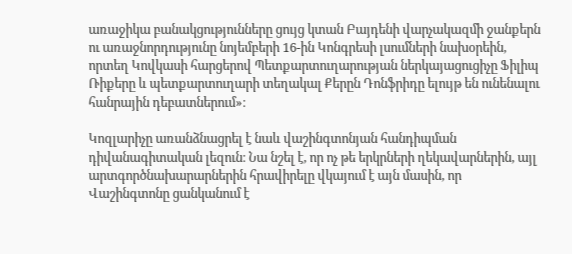առաջիկա բանակցությունները ցույց կտան Բայդենի վարչակազմի ջանքերն ու առաջնորդությունը նոյեմբերի 16-ին Կոնգրեսի լսումների նախօրեին, որտեղ Կովկասի հարցերով Պետքարտուղարության ներկայացուցիչը Ֆիլիպ Ռիքերը և պետքարտուղարի տեղակալ Քերըն Դոնֆրիդը ելույթ են ունենալու հանրային դեբատներում»։

Կոզլարիչը առանձնացրել է նաև վաշինգտոնյան հանդիպման դիվանագիտական լեզուն։ Նա նշել է, որ ոչ թե երկրների ղեկավարներին, այլ արտգործնախարարներին հրավիրելը վկայում է այն մասին, որ Վաշինգտոնը ցանկանում է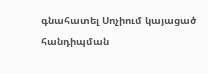գնահատել Սոչիում կայացած հանդիպման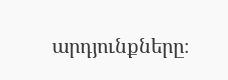արդյունքները։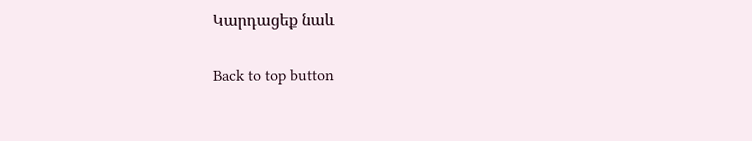Կարդացեք նաև

Back to top button